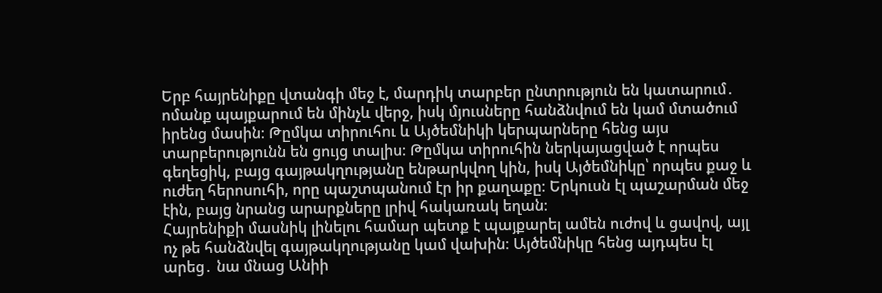Երբ հայրենիքը վտանգի մեջ է, մարդիկ տարբեր ընտրություն են կատարում․ ոմանք պայքարում են մինչև վերջ, իսկ մյուսները հանձնվում են կամ մտածում իրենց մասին։ Թըմկա տիրուհու և Այծեմնիկի կերպարները հենց այս տարբերությունն են ցույց տալիս։ Թըմկա տիրուհին ներկայացված է որպես գեղեցիկ, բայց գայթակղությանը ենթարկվող կին, իսկ Այծեմնիկը՝ որպես քաջ և ուժեղ հերոսուհի, որը պաշտպանում էր իր քաղաքը։ Երկուսն էլ պաշարման մեջ էին, բայց նրանց արարքները լրիվ հակառակ եղան։
Հայրենիքի մասնիկ լինելու համար պետք է պայքարել ամեն ուժով և ցավով, այլ ոչ թե հանձնվել գայթակղությանը կամ վախին։ Այծեմնիկը հենց այդպես էլ արեց․ նա մնաց Անիի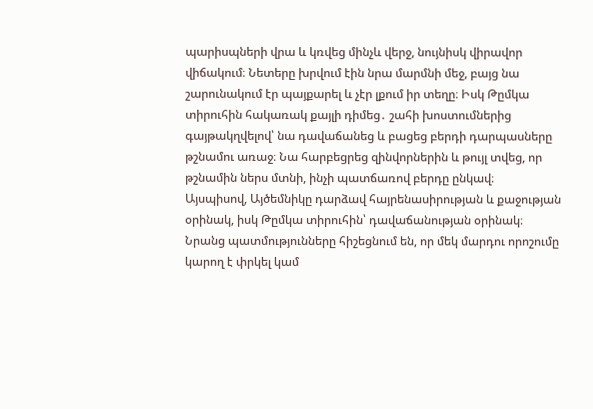պարիսպների վրա և կռվեց մինչև վերջ, նույնիսկ վիրավոր վիճակում։ Նետերը խրվում էին նրա մարմնի մեջ, բայց նա շարունակում էր պայքարել և չէր լքում իր տեղը։ Իսկ Թըմկա տիրուհին հակառակ քայլի դիմեց․ շահի խոստումներից գայթակղվելով՝ նա դավաճանեց և բացեց բերդի դարպասները թշնամու առաջ։ Նա հարբեցրեց զինվորներին և թույլ տվեց, որ թշնամին ներս մտնի, ինչի պատճառով բերդը ընկավ։
Այսպիսով, Այծեմնիկը դարձավ հայրենասիրության և քաջության օրինակ, իսկ Թըմկա տիրուհին՝ դավաճանության օրինակ։ Նրանց պատմությունները հիշեցնում են, որ մեկ մարդու որոշումը կարող է փրկել կամ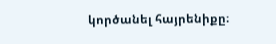կործանել հայրենիքը։